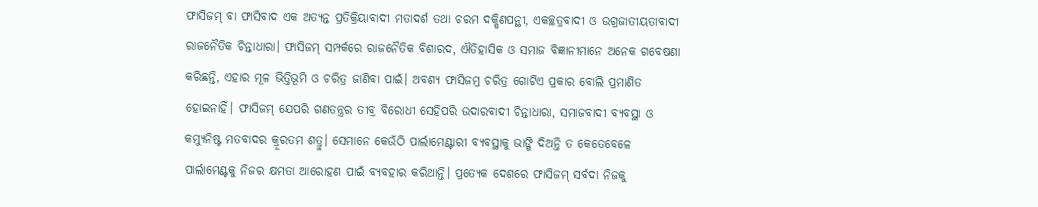ଫାସିଜମ୍ ବା ଫାସିବାଦ ଏକ ଅତ୍ୟନ୍ତ ପ୍ରତିକ୍ରିୟାବାଦୀ ମତାଦର୍ଶ ତଥା ଚରମ ଦକ୍ଷିଣପନ୍ଥୀ, ଏକଚ୍ଛତ୍ରବାଦୀ ଓ ଉଗ୍ରଜାତୀୟତାବାଦୀ ରାଜନୈତିକ ଚିନ୍ତାଧାରା। ଫାସିଜମ୍ ସମ୍ପର୍କରେ ରାଜନୈତିକ ବିଶାରଦ, ଐତିହାସିକ ଓ ସମାଜ ବିଜ୍ଞାନୀମାନେ ଅନେକ ଗବେଷଣା କରିଛନ୍ତି, ଏହାର ମୂଳ ଭିତ୍ତିଭୂମି ଓ ଚରିତ୍ର ଜାଣିବା ପାଇଁ। ଅବଶ୍ୟ ଫାସିଜମ୍ର ଚରିତ୍ର ଗୋଟିଏ ପ୍ରକାର ବୋଲି ପ୍ରମାଣିତ ହୋଇନାହିଁ। ଫାସିଜମ୍ ଯେପରି ଗଣତନ୍ତ୍ରର ତୀବ୍ର ବିରୋଧୀ ସେହିପରି ଉଦାରବାଦୀ ଚିନ୍ତାଧାରା, ସମାଜବାଦୀ ବ୍ୟବସ୍ଥା ଓ କମ୍ୟୁନିଷ୍ଟ ମତବାଦର କ୍ରୂରତମ ଶତ୍ରୁ। ସେମାନେ କେଉଁଠି ପାର୍ଲାମେଣ୍ଟାରୀ ବ୍ୟବସ୍ଥାକୁ ଭାଙ୍ଗି ଦିଅନ୍ତି ତ କେତେବେଳେ ପାର୍ଲାମେଣ୍ଟକୁ ନିଜର କ୍ଷମତା ଆରୋହଣ ପାଇଁ ବ୍ୟବହାର କରିଥାନ୍ତି। ପ୍ରତ୍ୟେକ ଦେଶରେ ଫାସିଜମ୍ ସର୍ବଦା ନିଜକୁ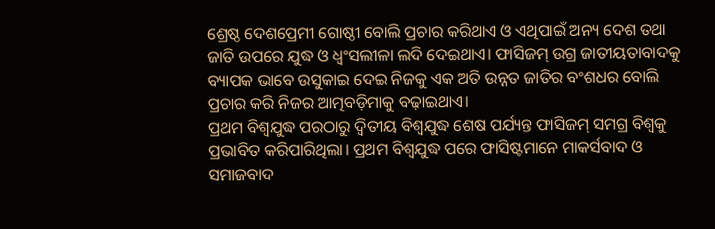ଶ୍ରେଷ୍ଠ ଦେଶପ୍ରେମୀ ଗୋଷ୍ଠୀ ବୋଲି ପ୍ରଚାର କରିଥାଏ ଓ ଏଥିପାଇଁ ଅନ୍ୟ ଦେଶ ତଥା ଜାତି ଉପରେ ଯୁଦ୍ଧ ଓ ଧ୍ୱଂସଲୀଳା ଲଦି ଦେଇଥାଏ। ଫାସିଜମ୍ ଉଗ୍ର ଜାତୀୟତାବାଦକୁ ବ୍ୟାପକ ଭାବେ ଉସୁକାଇ ଦେଇ ନିଜକୁ ଏକ ଅତି ଉନ୍ନତ ଜାତିର ବଂଶଧର ବୋଲି ପ୍ରଚାର କରି ନିଜର ଆତ୍ମବଡ଼ିମାକୁ ବଢ଼ାଇଥାଏ।
ପ୍ରଥମ ବିଶ୍ୱଯୁଦ୍ଧ ପରଠାରୁ ଦ୍ୱିତୀୟ ବିଶ୍ୱଯୁଦ୍ଧ ଶେଷ ପର୍ଯ୍ୟନ୍ତ ଫାସିଜମ୍ ସମଗ୍ର ବିଶ୍ୱକୁ ପ୍ରଭାବିତ କରିପାରିଥିଲା। ପ୍ରଥମ ବିଶ୍ୱଯୁଦ୍ଧ ପରେ ଫାସିଷ୍ଟମାନେ ମାକର୍ସବାଦ ଓ ସମାଜବାଦ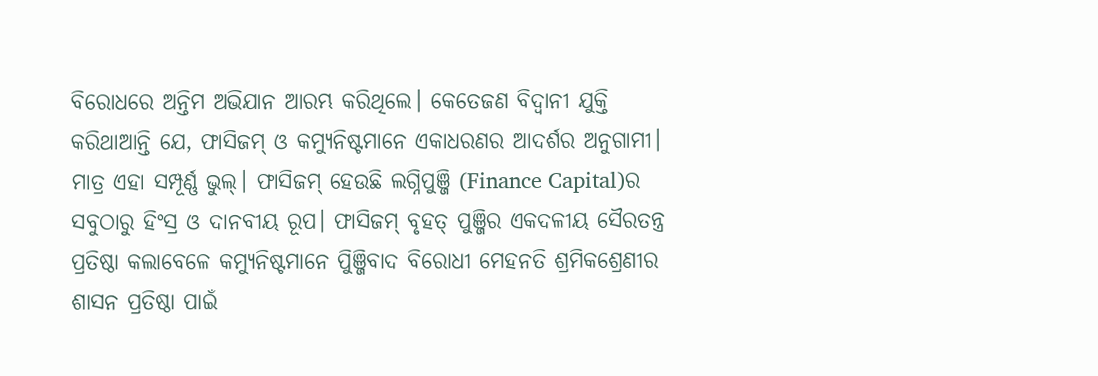ବିରୋଧରେ ଅନ୍ତିମ ଅଭିଯାନ ଆରମ୍ଭ କରିଥିଲେ। କେତେଜଣ ବିଦ୍ୱାନୀ ଯୁକ୍ତି କରିଥାଆନ୍ତି ଯେ, ଫାସିଜମ୍ ଓ କମ୍ୟୁନିଷ୍ଟମାନେ ଏକାଧରଣର ଆଦର୍ଶର ଅନୁଗାମୀ। ମାତ୍ର ଏହା ସମ୍ପୂର୍ଣ୍ଣ ଭୁଲ୍। ଫାସିଜମ୍ ହେଉଛି ଲଗ୍ନିପୁଞ୍ଜି (Finance Capital)ର ସବୁଠାରୁ ହିଂସ୍ର ଓ ଦାନବୀୟ ରୂପ। ଫାସିଜମ୍ ବୃହତ୍ ପୁଞ୍ଜିର ଏକଦଳୀୟ ସୈରତନ୍ତ୍ର ପ୍ରତିଷ୍ଠା କଲାବେଳେ କମ୍ୟୁନିଷ୍ଟମାନେ ପୁିଞ୍ଜିବାଦ ବିରୋଧୀ ମେହନତି ଶ୍ରମିକଶ୍ରେଣୀର ଶାସନ ପ୍ରତିଷ୍ଠା ପାଇଁ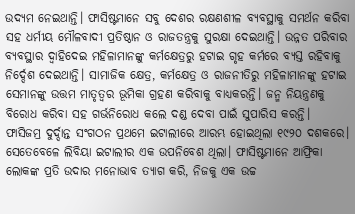ଉଦ୍ୟମ ନେଇଥାନ୍ତି। ଫାସିଷ୍ଟମାନେ ସବୁ ଦେଶର ରକ୍ଷଣଶୀଳ ବ୍ୟବସ୍ଥାକୁ ସମର୍ଥନ କରିବା ସହ ଧର୍ମୀୟ ମୌଳବାଦୀ ପ୍ରତିଷ୍ଠାନ ଓ ରାଜତନ୍ତ୍ରକୁ ସୁରକ୍ଷା ଦେଇଥାନ୍ତି। ଉନ୍ନତ ପରିବାର ବ୍ୟବସ୍ଥାର ଦ୍ୱାହିଦେଇ ମହିଳାମାନଙ୍କୁ କର୍ମକ୍ଷେତ୍ରରୁ ହଟାଇ ଗୃହ କର୍ମରେ ବ୍ୟସ୍ତ ରହିବାକୁ ନିର୍ଦ୍ଦେଶ ଦେଇଥାନ୍ତି। ସାମାଜିକ କ୍ଷେତ୍ର, କର୍ମକ୍ଷେତ୍ର ଓ ରାଜନୀତିରୁ ମହିଳାମାନଙ୍କୁ ହଟାଇ ସେମାନଙ୍କୁ ଉତ୍ତମ ମାତୃତ୍ୱର ଭୂମିକା ଗ୍ରହଣ କରିବାକୁ ବାଧ୍ୟକରନ୍ତି। ଜନ୍ମ ନିୟନ୍ତ୍ରଣକୁ ବିରୋଧ କରିବା ସହ ଗର୍ଭନିରୋଧ କଲେ ଦଣ୍ଡ ଦେବା ପାଇଁ ସୁପାରିସ କରନ୍ତି।
ଫାସିଜମ୍ର ଦୁର୍ଦ୍ଦାନ୍ତ ସଂଗଠନ ପ୍ରଥମେ ଇଟାଲୀରେ ଆରମ୍ଭ ହୋଇଥିଲା ୧୯୨୦ ଦଶକରେ। ସେତେବେଳେ ଲିବିୟା ଇଟାଲୀର ଏକ ଉପନିବେଶ ଥିଲା। ଫାସିଷ୍ଟମାନେ ଆଫ୍ରିକା ଲୋକଙ୍କ ପ୍ରତି ଉଦାର ମନୋଭାବ ତ୍ୟାଗ କରି, ନିଜକୁ ଏକ ଉଚ୍ଚ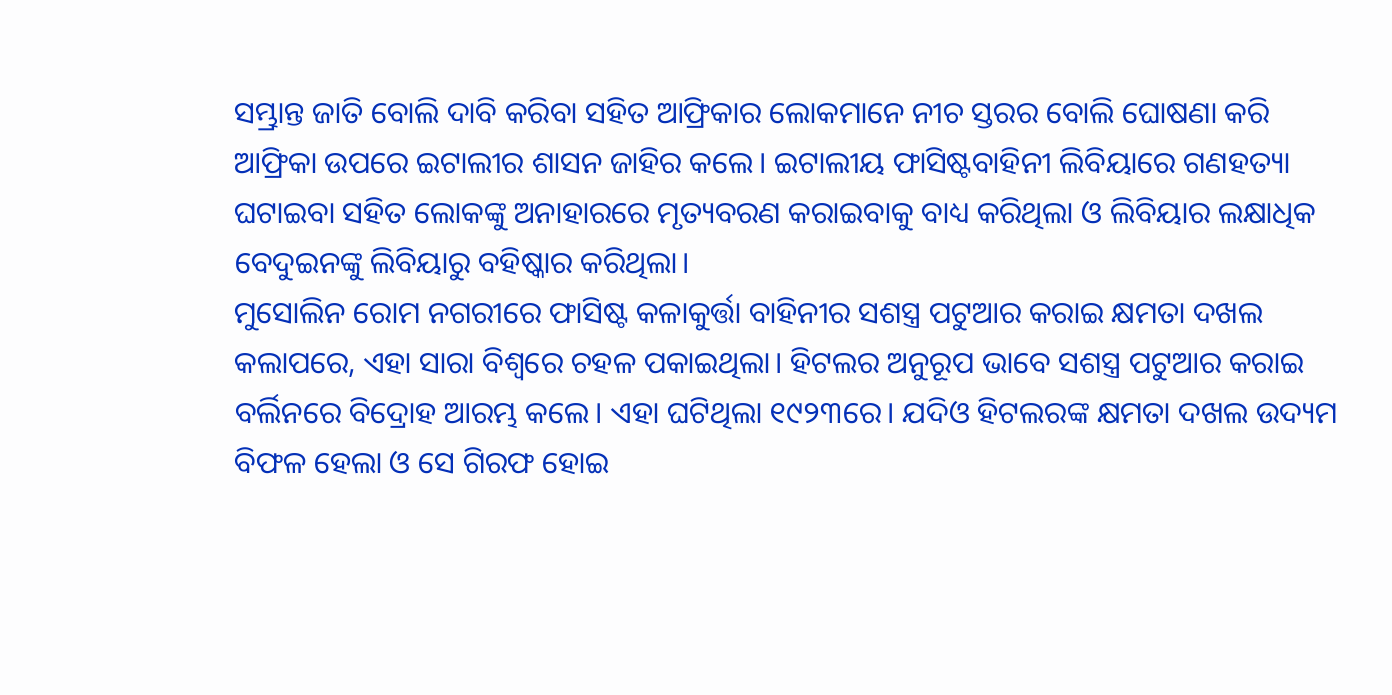ସମ୍ଭ୍ରାନ୍ତ ଜାତି ବୋଲି ଦାବି କରିବା ସହିତ ଆଫ୍ରିକାର ଲୋକମାନେ ନୀଚ ସ୍ତରର ବୋଲି ଘୋଷଣା କରି ଆଫ୍ରିକା ଉପରେ ଇଟାଲୀର ଶାସନ ଜାହିର କଲେ। ଇଟାଲୀୟ ଫାସିଷ୍ଟବାହିନୀ ଲିବିୟାରେ ଗଣହତ୍ୟା ଘଟାଇବା ସହିତ ଲୋକଙ୍କୁ ଅନାହାରରେ ମୃତ୍ୟବରଣ କରାଇବାକୁ ବାଧ୍ୟ କରିଥିଲା ଓ ଲିବିୟାର ଲକ୍ଷାଧିକ ବେଦୁଇନଙ୍କୁ ଲିବିୟାରୁ ବହିଷ୍କାର କରିଥିଲା।
ମୁସୋଲିନ ରୋମ ନଗରୀରେ ଫାସିଷ୍ଟ କଳାକୁର୍ତ୍ତା ବାହିନୀର ସଶସ୍ତ୍ର ପଟୁଆର କରାଇ କ୍ଷମତା ଦଖଲ କଲାପରେ, ଏହା ସାରା ବିଶ୍ୱରେ ଚହଳ ପକାଇଥିଲା। ହିଟଲର ଅନୁରୂପ ଭାବେ ସଶସ୍ତ୍ର ପଟୁଆର କରାଇ ବର୍ଲିନରେ ବିଦ୍ରୋହ ଆରମ୍ଭ କଲେ। ଏହା ଘଟିଥିଲା ୧୯୨୩ରେ। ଯଦିଓ ହିଟଲରଙ୍କ କ୍ଷମତା ଦଖଲ ଉଦ୍ୟମ ବିଫଳ ହେଲା ଓ ସେ ଗିରଫ ହୋଇ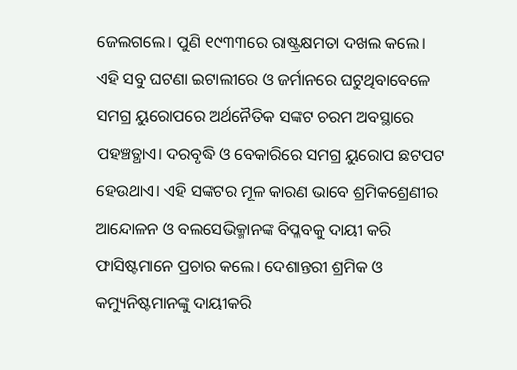ଜେଲଗଲେ। ପୁଣି ୧୯୩୩ରେ ରାଷ୍ଟ୍ରକ୍ଷମତା ଦଖଲ କଲେ।
ଏହି ସବୁ ଘଟଣା ଇଟାଲୀରେ ଓ ଜର୍ମାନରେ ଘଟୁଥିବାବେଳେ ସମଗ୍ର ୟୁରୋପରେ ଅର୍ଥନୈତିକ ସଙ୍କଟ ଚରମ ଅବସ୍ଥାରେ ପହଞ୍ଚତ୍ଥାଏ। ଦରବୃଦ୍ଧି ଓ ବେକାରିରେ ସମଗ୍ର ୟୁରୋପ ଛଟପଟ ହେଉଥାଏ। ଏହି ସଙ୍କଟର ମୂଳ କାରଣ ଭାବେ ଶ୍ରମିକଶ୍ରେଣୀର ଆନ୍ଦୋଳନ ଓ ବଲସେଭିକ୍ମାନଙ୍କ ବିପ୍ଳବକୁ ଦାୟୀ କରି ଫାସିଷ୍ଟମାନେ ପ୍ରଚାର କଲେ। ଦେଶାନ୍ତରୀ ଶ୍ରମିକ ଓ କମ୍ୟୁନିଷ୍ଟମାନଙ୍କୁ ଦାୟୀକରି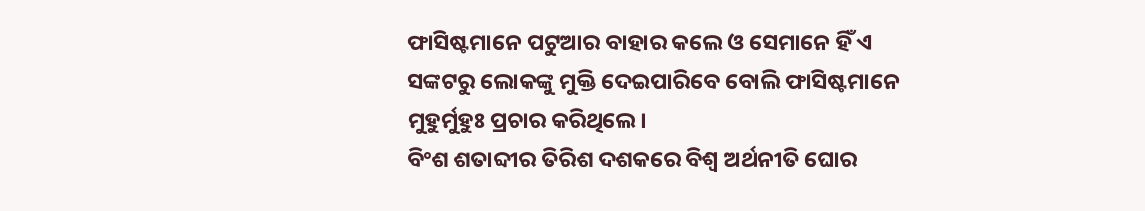ଫାସିଷ୍ଟମାନେ ପଟୁଆର ବାହାର କଲେ ଓ ସେମାନେ ହିଁ ଏ ସଙ୍କଟରୁ ଲୋକଙ୍କୁ ମୁକ୍ତି ଦେଇପାରିବେ ବୋଲି ଫାସିଷ୍ଟମାନେ ମୁହୁର୍ମୁହୁଃ ପ୍ରଚାର କରିଥିଲେ।
ବିଂଶ ଶତାବ୍ଦୀର ତିରିଶ ଦଶକରେ ବିଶ୍ୱ ଅର୍ଥନୀତି ଘୋର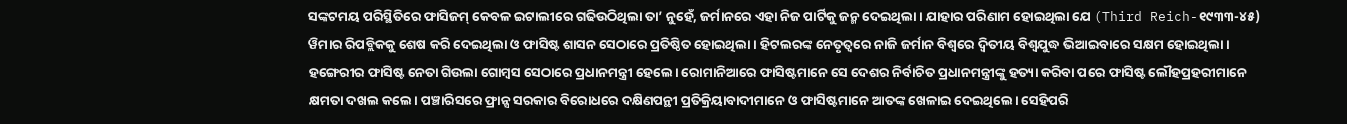ସଙ୍କଟମୟ ପରିସ୍ଥିତିରେ ଫାସିଜମ୍ କେବଳ ଇଟାଲୀରେ ଗଢିଉଠିଥିଲା ତା’ ନୁହେଁ, ଜର୍ମାନରେ ଏହା ନିଜ ପାର୍ଟିକୁ ଜନ୍ମ ଦେଇଥିଲା। ଯାହାର ପରିଣାମ ହୋଇଥିଲା ଯେ (Third Reich-୧୯୩୩-୪୫) ୱିମାର ରିପବ୍ଲିକକୁ ଶେଷ କରି ଦେଇଥିଲା ଓ ଫାସିଷ୍ଟ ଶାସନ ସେଠାରେ ପ୍ରତିଷ୍ଠିତ ହୋଇଥିଲା। ହିଟଲରଙ୍କ ନେତୃତ୍ୱରେ ନାଜି ଜର୍ମାନ ବିଶ୍ୱରେ ଦ୍ୱିତୀୟ ବିଶ୍ୱଯୁଦ୍ଧ ଭିଆଇବାରେ ସକ୍ଷମ ହୋଇଥିଲା।
ହଙ୍ଗେରୀର ଫାସିଷ୍ଟ ନେତା ଗିଉଲା ଗୋମ୍ବସ ସେଠାରେ ପ୍ରଧାନମନ୍ତ୍ରୀ ହେଲେ। ରୋମାନିଆରେ ଫାସିଷ୍ଟମାନେ ସେ ଦେଶର ନିର୍ବାଚିତ ପ୍ରଧାନମନ୍ତ୍ରୀଙ୍କୁ ହତ୍ୟା କରିବା ପରେ ଫାସିଷ୍ଟ ଲୌହପ୍ରହରୀମାନେ କ୍ଷମତା ଦଖଲ କଲେ। ପଞ୍ଚାରିସରେ ଫ୍ରାନ୍ସ ସରକାର ବିରୋଧରେ ଦକ୍ଷିଣପନ୍ଥୀ ପ୍ରତିକ୍ରିୟାବାଦୀମାନେ ଓ ଫାସିଷ୍ଟମାନେ ଆତଙ୍କ ଖେଳାଇ ଦେଇଥିଲେ। ସେହିପରି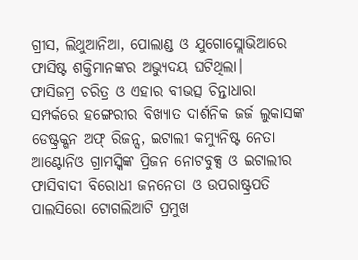ଗ୍ରୀସ, ଲିଥୁଆନିଆ, ପୋଲାଣ୍ଡ ଓ ଯୁଗୋସ୍ଲୋଭିଆରେ ଫାସିଷ୍ଟ ଶକ୍ତିମାନଙ୍କର ଅଭ୍ୟୁଦୟ ଘଟିଥିଲା।
ଫାସିଜମ୍ର ଚରିତ୍ର ଓ ଏହାର ବୀଭତ୍ସ ଚିନ୍ତାଧାରା ସମ୍ପର୍କରେ ହଙ୍ଗେରୀର ବିଖ୍ୟାତ ଦାର୍ଶନିକ ଜର୍ଜ ଲୁକାସଙ୍କ ଡେଷ୍ଟ୍ରକ୍ଶନ ଅଫ୍ ରିଜନ୍ସ, ଇଟାଲୀ କମ୍ୟୁନିଷ୍ଟ ନେତା ଆଣ୍ଟୋନିଓ ଗ୍ରାମସ୍କିଙ୍କ ପ୍ରିଜନ ନୋଟବୁକ୍ସ ଓ ଇଟାଲୀର ଫାସିବାଦୀ ବିରୋଧୀ ଜନନେତା ଓ ଉପରାଷ୍ଟ୍ରପତି ପାଲସିରୋ ଟୋଗଲିଆଟି ପ୍ରମୁଖ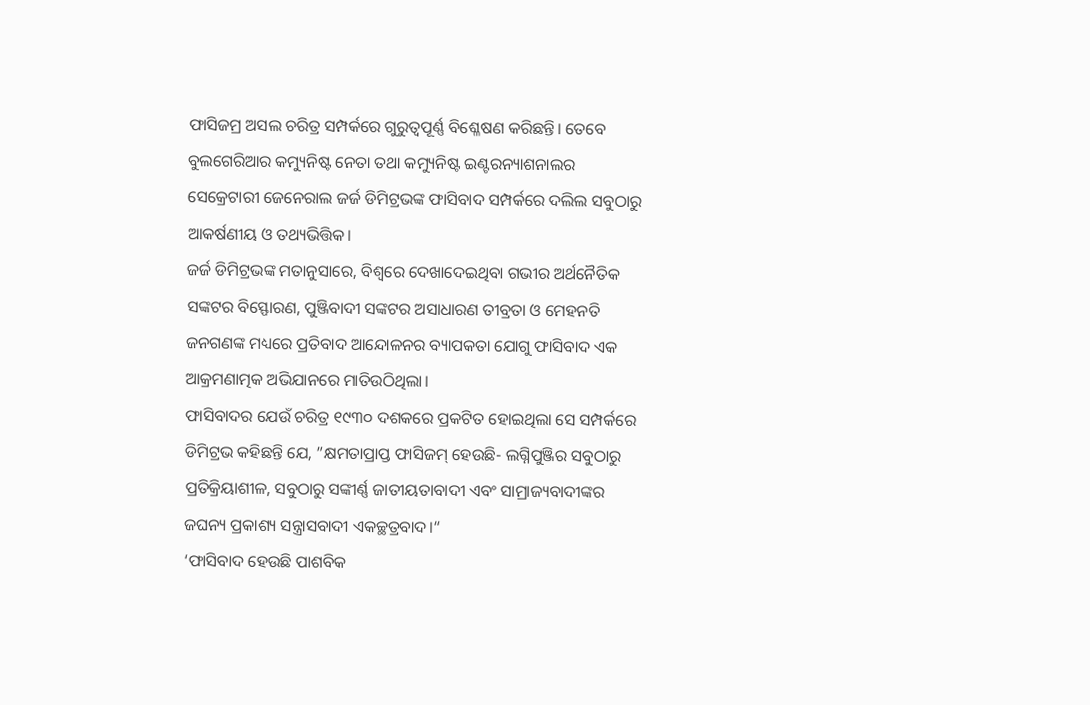ଫାସିଜମ୍ର ଅସଲ ଚରିତ୍ର ସମ୍ପର୍କରେ ଗୁରୁତ୍ୱପୂର୍ଣ୍ଣ ବିଶ୍ଳେଷଣ କରିଛନ୍ତି। ତେବେ ବୁଲଗେରିଆର କମ୍ୟୁନିଷ୍ଟ ନେତା ତଥା କମ୍ୟୁନିଷ୍ଟ ଇଣ୍ଟରନ୍ୟାଶନାଲର ସେକ୍ରେଟାରୀ ଜେନେରାଲ ଜର୍ଜ ଡିମିଟ୍ରଭଙ୍କ ଫାସିବାଦ ସମ୍ପର୍କରେ ଦଲିଲ ସବୁଠାରୁ ଆକର୍ଷଣୀୟ ଓ ତଥ୍ୟଭିତ୍ତିକ।
ଜର୍ଜ ଡିମିଟ୍ରଭଙ୍କ ମତାନୁସାରେ, ବିଶ୍ୱରେ ଦେଖାଦେଇଥିବା ଗଭୀର ଅର୍ଥନୈତିକ ସଙ୍କଟର ବିସ୍ଫୋରଣ, ପୁଞ୍ଜିବାଦୀ ସଙ୍କଟର ଅସାଧାରଣ ତୀବ୍ରତା ଓ ମେହନତି ଜନଗଣଙ୍କ ମଧ୍ୟରେ ପ୍ରତିବାଦ ଆନ୍ଦୋଳନର ବ୍ୟାପକତା ଯୋଗୁ ଫାସିବାଦ ଏକ ଆକ୍ରମଣାତ୍ମକ ଅଭିଯାନରେ ମାତିଉଠିଥିଲା।
ଫାସିବାଦର ଯେଉଁ ଚରିତ୍ର ୧୯୩୦ ଦଶକରେ ପ୍ରକଟିତ ହୋଇଥିଲା ସେ ସମ୍ପର୍କରେ ଡିମିଟ୍ରଭ କହିଛନ୍ତି ଯେ, ”କ୍ଷମତାପ୍ରାପ୍ତ ଫାସିଜମ୍ ହେଉଛି- ଲଗ୍ନିପୁଞ୍ଜିର ସବୁଠାରୁ ପ୍ରତିକ୍ରିୟାଶୀଳ, ସବୁଠାରୁ ସଙ୍କୀର୍ଣ୍ଣ ଜାତୀୟତାବାଦୀ ଏବଂ ସାମ୍ରାଜ୍ୟବାଦୀଙ୍କର ଜଘନ୍ୟ ପ୍ରକାଶ୍ୟ ସନ୍ତ୍ରାସବାଦୀ ଏକଚ୍ଛତ୍ରବାଦ।“
‘ଫାସିବାଦ ହେଉଛି ପାଶବିକ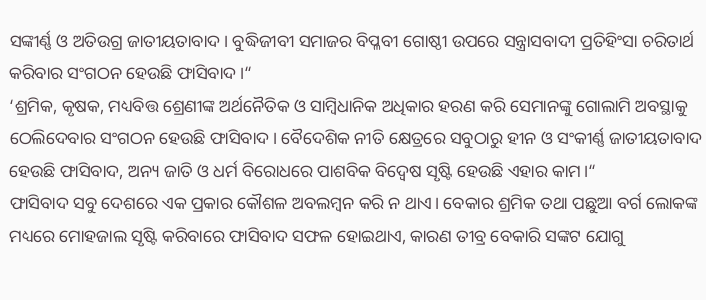ସଙ୍କୀର୍ଣ୍ଣ ଓ ଅତିଉଗ୍ର ଜାତୀୟତାବାଦ। ବୁଦ୍ଧିଜୀବୀ ସମାଜର ବିପ୍ଳବୀ ଗୋଷ୍ଠୀ ଉପରେ ସନ୍ତ୍ରାସବାଦୀ ପ୍ରତିହିଂସା ଚରିତାର୍ଥ କରିବାର ସଂଗଠନ ହେଉଛି ଫାସିବାଦ।“
‘ଶ୍ରମିକ, କୃଷକ, ମଧ୍ୟବିତ୍ତ ଶ୍ରେଣୀଙ୍କ ଅର୍ଥନୈତିକ ଓ ସାମ୍ବିଧାନିକ ଅଧିକାର ହରଣ କରି ସେମାନଙ୍କୁ ଗୋଲାମି ଅବସ୍ଥାକୁ ଠେଲିଦେବାର ସଂଗଠନ ହେଉଛି ଫାସିବାଦ। ବୈଦେଶିକ ନୀତି କ୍ଷେତ୍ରରେ ସବୁଠାରୁ ହୀନ ଓ ସଂକୀର୍ଣ୍ଣ ଜାତୀୟତାବାଦ ହେଉଛି ଫାସିବାଦ, ଅନ୍ୟ ଜାତି ଓ ଧର୍ମ ବିରୋଧରେ ପାଶବିକ ବିଦ୍ୱେଷ ସୃଷ୍ଟି ହେଉଛି ଏହାର କାମ।“
ଫାସିବାଦ ସବୁ ଦେଶରେ ଏକ ପ୍ରକାର କୌଶଳ ଅବଲମ୍ବନ କରି ନ ଥାଏ। ବେକାର ଶ୍ରମିକ ତଥା ପଛୁଆ ବର୍ଗ ଲୋକଙ୍କ ମଧ୍ୟରେ ମୋହଜାଲ ସୃଷ୍ଟି କରିବାରେ ଫାସିବାଦ ସଫଳ ହୋଇଥାଏ, କାରଣ ତୀବ୍ର ବେକାରି ସଙ୍କଟ ଯୋଗୁ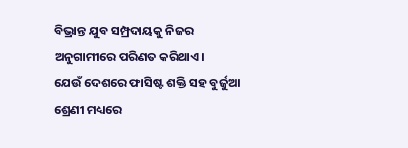ବିଭ୍ରାନ୍ତ ଯୁବ ସମ୍ପ୍ରଦାୟକୁ ନିଜର ଅନୁଗାମୀରେ ପରିଣତ କରିଥାଏ।
ଯେଉଁ ଦେଶରେ ଫାସିଷ୍ଟ ଶକ୍ତି ସହ ବୁର୍ଜୁଆ ଶ୍ରେଣୀ ମଧ୍ୟରେ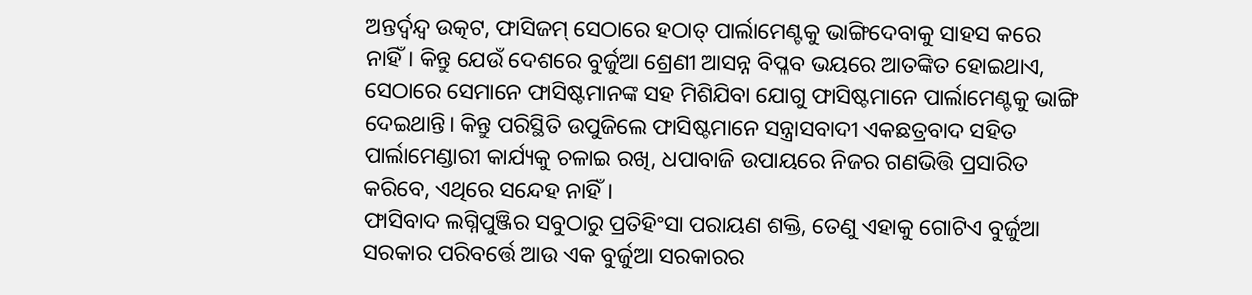ଅନ୍ତର୍ଦ୍ୱନ୍ଦ୍ୱ ଉତ୍କଟ, ଫାସିଜମ୍ ସେଠାରେ ହଠାତ୍ ପାର୍ଲାମେଣ୍ଟକୁ ଭାଙ୍ଗିଦେବାକୁ ସାହସ କରେ ନାହିଁ। କିନ୍ତୁ ଯେଉଁ ଦେଶରେ ବୁର୍ଜୁଆ ଶ୍ରେଣୀ ଆସନ୍ନ ବିପ୍ଳବ ଭୟରେ ଆତଙ୍କିତ ହୋଇଥାଏ, ସେଠାରେ ସେମାନେ ଫାସିଷ୍ଟମାନଙ୍କ ସହ ମିଶିଯିବା ଯୋଗୁ ଫାସିଷ୍ଟମାନେ ପାର୍ଲାମେଣ୍ଟକୁ ଭାଙ୍ଗି ଦେଇଥାନ୍ତି। କିନ୍ତୁ ପରିସ୍ଥିତି ଉପୁଜିଲେ ଫାସିଷ୍ଟମାନେ ସନ୍ତ୍ରାସବାଦୀ ଏକଛତ୍ରବାଦ ସହିତ ପାର୍ଲାମେଣ୍ଡାରୀ କାର୍ଯ୍ୟକୁ ଚଳାଇ ରଖି, ଧପାବାଜି ଉପାୟରେ ନିଜର ଗଣଭିତ୍ତି ପ୍ରସାରିତ କରିବେ, ଏଥିରେ ସନ୍ଦେହ ନାହିଁ।
ଫାସିବାଦ ଲଗ୍ନିପୁଞ୍ଜିର ସବୁଠାରୁ ପ୍ରତିହିଂସା ପରାୟଣ ଶକ୍ତି, ତେଣୁ ଏହାକୁ ଗୋଟିଏ ବୁର୍ଜୁଆ ସରକାର ପରିବର୍ତ୍ତେ ଆଉ ଏକ ବୁର୍ଜୁଆ ସରକାରର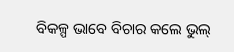ବିକଳ୍ପ ଭାବେ ବିଚାର କଲେ ଭୁଲ୍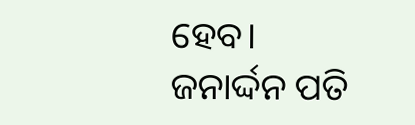ହେବ।
ଜନାର୍ଦ୍ଦନ ପତି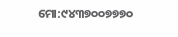ମୋ:୯୪୩୭୦୦୭୭୭୦